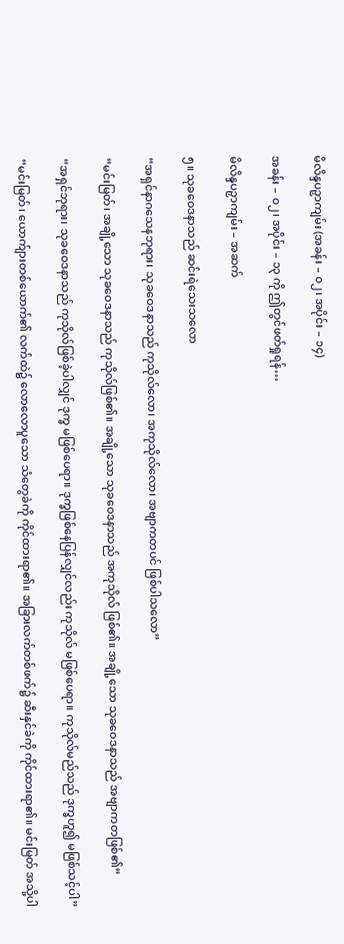မိလိန္ဒပဉှာကျမ်း (အခန်း – ၀၂၊ အပိုင်း – ၁၄)

အခန်း – ၀၂၊ အပိုင်း – ၁၃ ကို ဤတွင်ဖတ်ရှုရန်…

မိလိန္ဒပဉှာကျမ်း – အဆက်

၅။ သုခဝေဒနာသည် ဆင်းရဲသေးသလော

“အရှင်နာဂသေနဘုရား၊ သုခဝေဒနာသည် ကုသိုလ်လော၊ အကုသိုလ်လော၊ အဗျာကတပင် ဖြစ်ပါသလော”

“မင်းမြတ်၊ အချို့သော သုခဝေဒနာသည် ကုသိုလ်ဖြစ်၏။ အချို့သော သုခဝေဒနာသည် အကုသိုလ် ဖြစ်၏။ အချို့သော သုခဝေဒနာသည် အဗျာကတဖြစ်၏”

“အရှင်ဘုရား၊ သုခဝေဒနာသည် ကုသိုလ်ဖြစ်ခဲ့ပါလျှင် ဒုက္ခ မဖြစ်ပေရာ။ ဒုက္ခဖြစ်နေပြန်လျှင်လည်း ကုသိုလ် မဖြစ်ပေရာ။ ကုသိုလ်မည်သည် ဒုက္ခဟူ၍ မဖြစ်သင့်ပါ”

“မင်းမြတ်၊ ယောက်ျားတစ်ယောက်၏ လက်ထဲ၌ လောလောပူသော သံတွေခဲကို ကိုင်ထားရာ၏။ အခြားလက်တစ်ဖက်၌ ဆီးနှင်ခဲကို ကိုင်ထားရာ၏။ မင်းမြတ် အသို့ပါ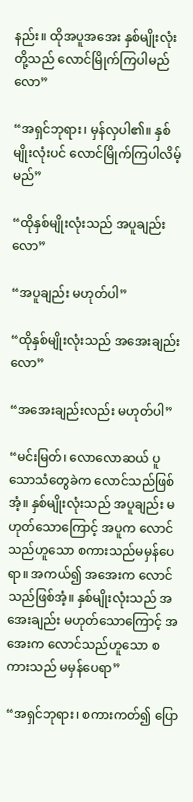နည်း။ ထိုအပူအအေး နှစ်မျိုးလုံးတို့သည် လောင်မြိုက်ကြပါမည်လော”

“အရှင်ဘုရား၊ မှန်လှပါ၏။ နှစ်မျိုးလုံးပင် လောင်မြိုက်ကြပါလိမ့်မည်”

“ထိုနှစ်မျိုးလုံးသည် အပူချည်းလော”

“အပူချည်း မဟုတ်ပါ”

“ထိုနှစ်မျိုးလုံးသည် အအေးချည်းလော”

“အအေးချည်းလည်း မဟုတ်ပါ”

“မင်းမြတ်၊ လောလောဆယ် ပူသောသံတွေခဲက လောင်သည်ဖြစ်အံ့။ နှစ်မျိုးလုံးသည် အပူချည်း မဟုတ်သောကြောင့် အပူက လောင်သည်ဟူသော စကားသည်မမှန်ပေရာ။ အကယ်၍ အအေးက လောင်သည်ဖြစ်အံ့။ နှစ်မျိုးလုံးသည် အအေးချည်း မဟုတ်သောကြောင့် အအေးက လောင်သည်ဟူသော စကားသည် မမှန်ပေရာ”

“အရှင်ဘုရား၊ စကားကတ်၍ ပြော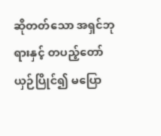ဆိုတတ်သော အရှင်ဘုရားနှင့် တပည့်တော် ယှဉ်ပြိုင်၍ မပြော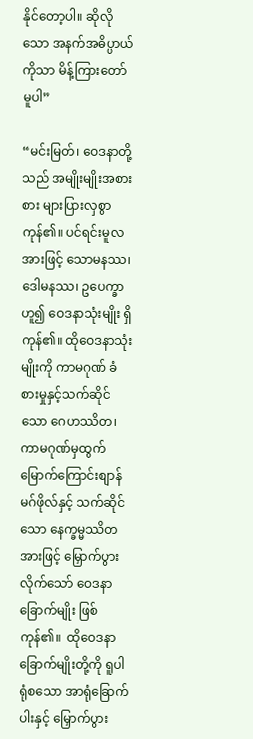နိုင်တော့ပါ။ ဆိုလိုသော အနက်အဓိပ္ပာယ်ကိုသာ မိန့်ကြားတော်မူပါ”

“မင်းမြတ်၊ ဝေဒနာတို့သည် အမျိုးမျိုးအစားစား များပြားလှစွာကုန်၏။ ပင်ရင်းမူလအားဖြင့် သောမနဿ၊ ဒေါမနဿ၊ ဥပေက္ခာဟူ၍ ဝေဒနာသုံးမျိုး ရှိကုန်၏။ ထိုဝေဒနာသုံးမျိုးကို ကာမဂုဏ် ခံစားမှုနှင့်သက်ဆိုင်သော ဂေဟဿိတ၊ ကာမဂုဏ်မှထွက်မြောက်ကြောင်းစျာန်မဂ်ဖိုလ်နှင့် သက်ဆိုင်သော နေက္ခမ္မဿိတ အားဖြင့် မြှောက်ပွားလိုက်သော် ဝေဒနာခြောက်မျိုး ဖြစ်ကုန်၏။  ထိုဝေဒနာ ခြောက်မျိုးတို့ကို ရူပါရုံစသော အာရုံခြောက်ပါးနှင့် မြှောက်ပွား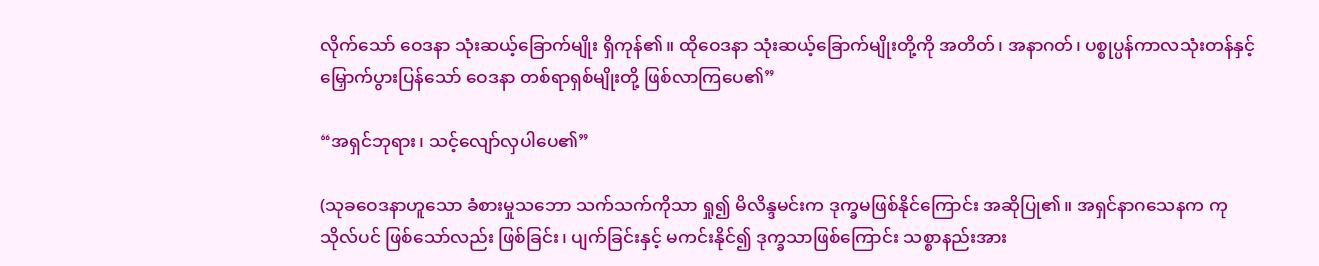လိုက်သော် ဝေဒနာ သုံးဆယ့်ခြောက်မျိုး ရှိကုန်၏။ ထိုဝေဒနာ သုံးဆယ့်ခြောက်မျိုးတို့ကို အတိတ်၊ အနာဂတ်၊ ပစ္စုပ္ပန်ကာလသုံးတန်နှင့် မြှောက်ပွားပြန်သော် ဝေဒနာ တစ်ရာရှစ်မျိုးတို့ ဖြစ်လာကြပေ၏”

“အရှင်ဘုရား၊ သင့်လျော်လှပါပေ၏”

(သုခဝေဒနာဟူသော ခံစားမှုသဘော သက်သက်ကိုသာ ရှု၍ မိလိန္ဒမင်းက ဒုက္ခမဖြစ်နိုင်ကြောင်း အဆိုပြု၏။ အရှင်နာဂသေနက ကုသိုလ်ပင် ဖြစ်သော်လည်း ဖြစ်ခြင်း၊ ပျက်ခြင်းနှင့် မကင်းနိုင်၍ ဒုက္ခသာဖြစ်ကြောင်း သစ္စာနည်းအား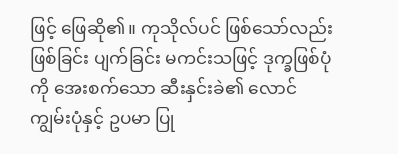ဖြင့် ဖြေဆို၏။ ကုသိုလ်ပင် ဖြစ်သော်လည်း ဖြစ်ခြင်း ပျက်ခြင်း မကင်းသဖြင့် ဒုက္ခဖြစ်ပုံကို အေးစက်သော ဆီးနှင်းခဲ၏ လောင်ကျွမ်းပုံနှင့် ဥပမာ ပြု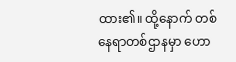ထား၏။ ထို့နောက် တစ်နေရာတစ်ဌာနမှာ ဟော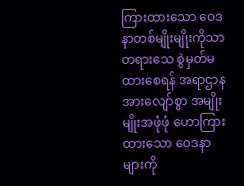ကြားထားသော ဝေဒနာတစ်မျိုးမျိုးကိုသာ တရားသေ စွဲမှတ်မထားစေရန် အရာဌာန အားလျော်စွာ အမျိုးမျိုးအဖုံဖုံ ဟောကြားထားသော ဝေဒနာများကို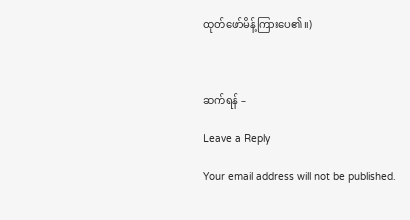ထုတ်ဖော်မိန့်ကြားပေ၏။)



ဆက်ရန် –

Leave a Reply

Your email address will not be published.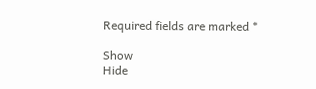Required fields are marked *

Show
Hide